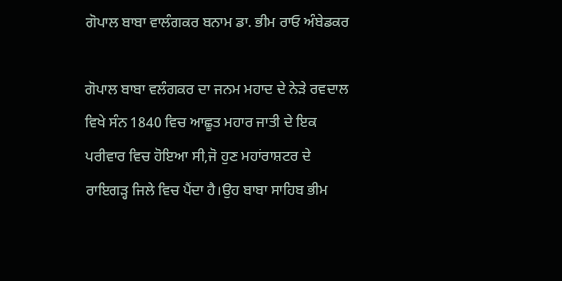ਗੋਪਾਲ ਬਾਬਾ ਵਾਲੰਗਕਰ ਬਨਾਮ ਡਾ. ਭੀਮ ਰਾਓ ਅੰਬੇਡਕਰ

ਗੋਪਾਲ ਬਾਬਾ ਵਲੰਗਕਰ ਦਾ ਜਨਮ ਮਹਾਦ ਦੇ ਨੇੜੇ ਰਵਦਾਲ ਵਿਖੇ ਸੰਨ 1840 ਵਿਚ ਆਛੂਤ ਮਹਾਰ ਜਾਤੀ ਦੇ ਇਕ ਪਰੀਵਾਰ ਵਿਚ ਹੋਇਆ ਸੀ,ਜੋ ਹੁਣ ਮਹਾਂਰਾਸ਼ਟਰ ਦੇ ਰਾਇਗੜ੍ਹ ਜਿਲੇ ਵਿਚ ਪੈਂਦਾ ਹੈ।ਉਹ ਬਾਬਾ ਸਾਹਿਬ ਭੀਮ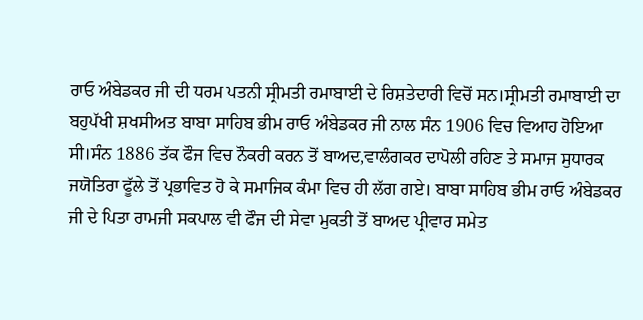ਰਾਓ ਅੰਬੇਡਕਰ ਜੀ ਦੀ ਧਰਮ ਪਤਨੀ ਸ੍ਰੀਮਤੀ ਰਮਾਬਾਈ ਦੇ ਰਿਸ਼ਤੇਦਾਰੀ ਵਿਚੋਂ ਸਨ।ਸ੍ਰੀਮਤੀ ਰਮਾਬਾਈ ਦਾ ਬਹੁਪੱਖੀ ਸ਼ਖਸੀਅਤ ਬਾਬਾ ਸਾਹਿਬ ਭੀਮ ਰਾਓ ਅੰਬੇਡਕਰ ਜੀ ਨਾਲ ਸੰਨ 1906 ਵਿਚ ਵਿਆਹ ਹੋਇਆ ਸੀ।ਸੰਨ 1886 ਤੱਕ ਫੌਜ ਵਿਚ ਨੌਕਰੀ ਕਰਨ ਤੋਂ ਬਾਅਦ,ਵਾਲੰਗਕਰ ਦਾਪੋਲੀ ਰਹਿਣ ਤੇ ਸਮਾਜ ਸੁਧਾਰਕ ਜਯੋਤਿਰਾ ਫੂੱਲੇ ਤੋਂ ਪ੍ਰਭਾਵਿਤ ਹੋ ਕੇ ਸਮਾਜਿਕ ਕੰਮਾ ਵਿਚ ਹੀ ਲੱਗ ਗਏ। ਬਾਬਾ ਸਾਹਿਬ ਭੀਮ ਰਾਓ ਅੰਬੇਡਕਰ ਜੀ ਦੇ ਪਿਤਾ ਰਾਮਜੀ ਸਕਪਾਲ ਵੀ ਫੌਜ ਦੀ ਸੇਵਾ ਮੁਕਤੀ ਤੋਂ ਬਾਅਦ ਪ੍ਰੀਵਾਰ ਸਮੇਤ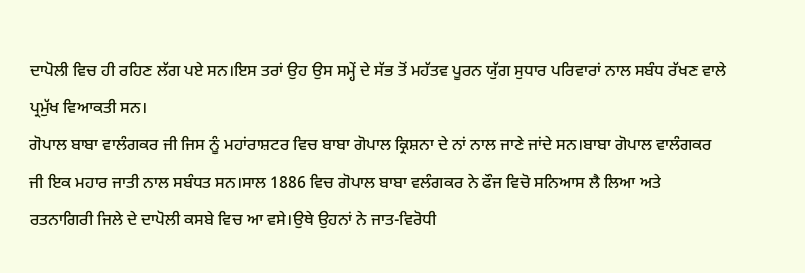ਦਾਪੋਲੀ ਵਿਚ ਹੀ ਰਹਿਣ ਲੱਗ ਪਏ ਸਨ।ਇਸ ਤਰਾਂ ਉਹ ਉਸ ਸਮ੍ਹੇਂ ਦੇ ਸੱਭ ਤੋਂ ਮਹੱਤਵ ਪੂਰਨ ਯੁੱਗ ਸੁਧਾਰ ਪਰਿਵਾਰਾਂ ਨਾਲ ਸਬੰਧ ਰੱਖਣ ਵਾਲੇ ਪ੍ਰਮੁੱਖ ਵਿਆਕਤੀ ਸਨ।
ਗੋਪਾਲ ਬਾਬਾ ਵਾਲੰਗਕਰ ਜੀ ਜਿਸ ਨੂੰ ਮਹਾਂਰਾਸ਼ਟਰ ਵਿਚ ਬਾਬਾ ਗੋਪਾਲ ਕ੍ਰਿਸ਼ਨਾ ਦੇ ਨਾਂ ਨਾਲ ਜਾਣੇ ਜਾਂਦੇ ਸਨ।ਬਾਬਾ ਗੋਪਾਲ ਵਾਲੰਗਕਰ ਜੀ ਇਕ ਮਹਾਰ ਜਾਤੀ ਨਾਲ ਸਬੰਧਤ ਸਨ।ਸਾਲ 1886 ਵਿਚ ਗੋਪਾਲ ਬਾਬਾ ਵਲੰਗਕਰ ਨੇ ਫੌਜ ਵਿਚੋ ਸਨਿਆਸ ਲੈ ਲਿਆ ਅਤੇ ਰਤਨਾਗਿਰੀ ਜਿਲੇ ਦੇ ਦਾਪੋਲੀ ਕਸਬੇ ਵਿਚ ਆ ਵਸੇ।ਉਥੇ ਉਹਨਾਂ ਨੇ ਜਾਤ-ਵਿਰੋਧੀ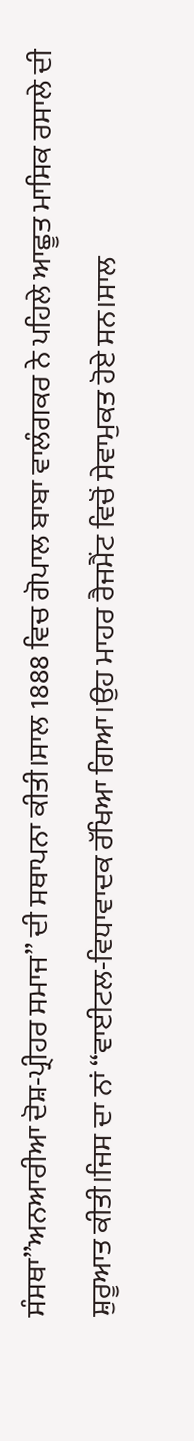ਸੰਸਥਾ”ਅਨਆਰੀਆ ਦੋਸ਼-ਪ੍ਰੀਹਰ ਸਮਾਜ” ਦੀ ਸਥਾਪਨਾ ਕੀਤੀ।ਸਾਲ 1888 ਵਿਚ ਗੋਪਾਲ ਬਾਬਾ ਵਾਲੰਗਕਰ ਨੇ ਪਹਿਲੇ ਆਛੂਤ ਮਾਸਿਕ ਰਸਾਲੇ ਦੀ ਸ਼ੁਰੂਆਤ ਕੀਤੀ।ਜਿਸ ਦਾ ਨਾਂ “ਵਾਈਟਲ-ਵਿਧਾਵਾਦਕ ਰੱਖਿਆ ਗਿਆ।ਉਹ ਮਾਹਰ ਰੈਜਮੈਂਟ ਵਿਚੋਂ ਸੇਵਾਮੁਕਤ ਹੋਏ ਸਨ।ਸਾਲ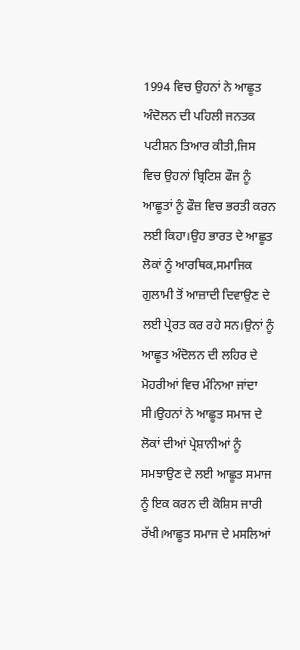1994 ਵਿਚ ਉਹਨਾਂ ਨੇ ਆਛੂਤ ਅੰਦੋਲਨ ਦੀ ਪਹਿਲੀ ਜਨਤਕ ਪਟੀਸ਼ਨ ਤਿਆਰ ਕੀਤੀ,ਜਿਸ ਵਿਚ ਉਹਨਾਂ ਬ੍ਰਿਟਿਸ਼ ਫੌਜ ਨੂੰ ਆਛੂਤਾਂ ਨੂੰ ਫੌਜ਼ ਵਿਚ ਭਰਤੀ ਕਰਨ ਲਈ ਕਿਹਾ।ਉਹ ਭਾਰਤ ਦੇ ਆਛੂਤ ਲੋਕਾਂ ਨੂੰ ਆਰਥਿਕ,ਸਮਾਜਿਕ  ਗੁਲਾਮੀ ਤੋਂ ਆਜ਼ਾਦੀ ਦਿਵਾਉਣ ਦੇ ਲਈ ਪ੍ਰੇਰਤ ਕਰ ਰਹੇ ਸਨ।ਉਨਾਂ ਨੂੰ ਆਛੂਤ ਅੰਦੋਲਨ ਦੀ ਲਹਿਰ ਦੇ ਮੋਹਰੀਆਂ ਵਿਚ ਮੰਨਿਆ ਜਾਂਦਾ ਸੀ।ਉਹਨਾਂ ਨੇ ਆਛੂਤ ਸਮਾਜ ਦੇ ਲੋਕਾਂ ਦੀਆਂ ਪ੍ਰੇਸ਼ਾਨੀਆਂ ਨੂੰ ਸਮਝਾਉਣ ਦੇ ਲਈ ਆਛੂਤ ਸਮਾਜ ਨੂੰ ਇਕ ਕਰਨ ਦੀ ਕੋਸ਼ਿਸ ਜਾਰੀ ਰੱਖੀ।ਆਛੂਤ ਸਮਾਜ ਦੇ ਮਸਲਿਆਂ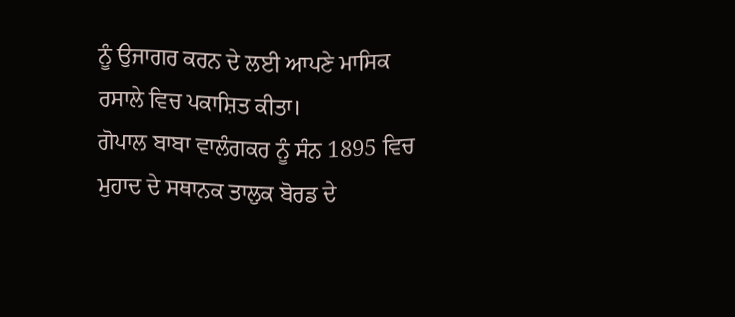ਨੂੰ ਉਜਾਗਰ ਕਰਨ ਦੇ ਲਈ ਆਪਣੇ ਮਾਸਿਕ ਰਸਾਲੇ ਵਿਚ ਪਕਾਸ਼ਿਤ ਕੀਤਾ।
ਗੋਪਾਲ ਬਾਬਾ ਵਾਲੰਗਕਰ ਨੂੰ ਸੰਨ 1895 ਵਿਚ ਮੁਹਾਦ ਦੇ ਸਥਾਨਕ ਤਾਲੁਕ ਬੋਰਡ ਦੇ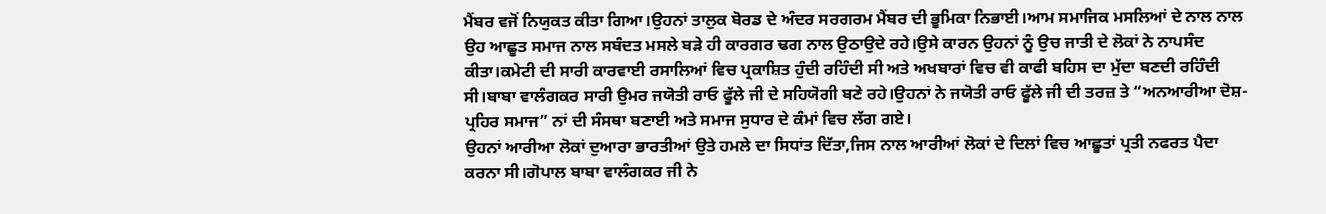ਮੈਂਬਰ ਵਜੋਂ ਨਿਯੁਕਤ ਕੀਤਾ ਗਿਆ।ਉਹਨਾਂ ਤਾਲੁਕ ਬੋਰਡ ਦੇ ਅੰਦਰ ਸਰਗਰਮ ਮੈਂਬਰ ਦੀ ਭੂਮਿਕਾ ਨਿਭਾਈ।ਆਮ ਸਮਾਜਿਕ ਮਸਲਿਆਂ ਦੇ ਨਾਲ ਨਾਲ ਉਹ ਆਛੂਤ ਸਮਾਜ ਨਾਲ ਸਬੰਦਤ ਮਸਲੇ ਬੜੇ ਹੀ ਕਾਰਗਰ ਢਗ ਨਾਲ ਉਠਾਉਦੇ ਰਹੇ।ਉਸੇ ਕਾਰਨ ਉਹਨਾਂ ਨੂੰ ਉਚ ਜਾਤੀ ਦੇ ਲੋਕਾਂ ਨੇ ਨਾਪਸੰਦ ਕੀਤਾ।ਕਮੇਟੀ ਦੀ ਸਾਰੀ ਕਾਰਵਾਈ ਰਸਾਲਿਆਂ ਵਿਚ ਪ੍ਰਕਾਸ਼ਿਤ ਹੁੰਦੀ ਰਹਿੰਦੀ ਸੀ ਅਤੇ ਅਖਬਾਰਾਂ ਵਿਚ ਵੀ ਕਾਫੀ ਬਹਿਸ ਦਾ ਮੁੱਦਾ ਬਣਦੀ ਰਹਿੰਦੀ ਸੀ।ਬਾਬਾ ਵਾਲੰਗਕਰ ਸਾਰੀ ਉਮਰ ਜਯੋਤੀ ਰਾਓ ਫੂੱਲੇ ਜੀ ਦੇ ਸਹਿਯੋਗੀ ਬਣੇ ਰਹੇ।ਉਹਨਾਂ ਨੇ ਜਯੋਤੀ ਰਾਓ ਫੂੱਲੇ ਜੀ ਦੀ ਤਰਜ਼ ਤੇ “ਅਨਆਰੀਆ ਦੋਸ਼-ਪ੍ਰਹਿਰ ਸਮਾਜ” ਨਾਂ ਦੀ ਸੰਸਥਾ ਬਣਾਈ ਅਤੇ ਸਮਾਜ ਸੁਧਾਰ ਦੇ ਕੰਮਾਂ ਵਿਚ ਲੱਗ ਗਏ।
ਉਹਨਾਂ ਆਰੀਆ ਲੋਕਾਂ ਦੁਆਰਾ ਭਾਰਤੀਆਂ ਉਤੇ ਹਮਲੇ ਦਾ ਸਿਧਾਂਤ ਦਿੱਤਾ,ਜਿਸ ਨਾਲ ਆਰੀਆਂ ਲੋਕਾਂ ਦੇ ਦਿਲਾਂ ਵਿਚ ਆਛੂਤਾਂ ਪ੍ਰਤੀ ਨਫਰਤ ਪੈਦਾ ਕਰਨਾ ਸੀ।ਗੋਪਾਲ ਬਾਬਾ ਵਾਲੰਗਕਰ ਜੀ ਨੇ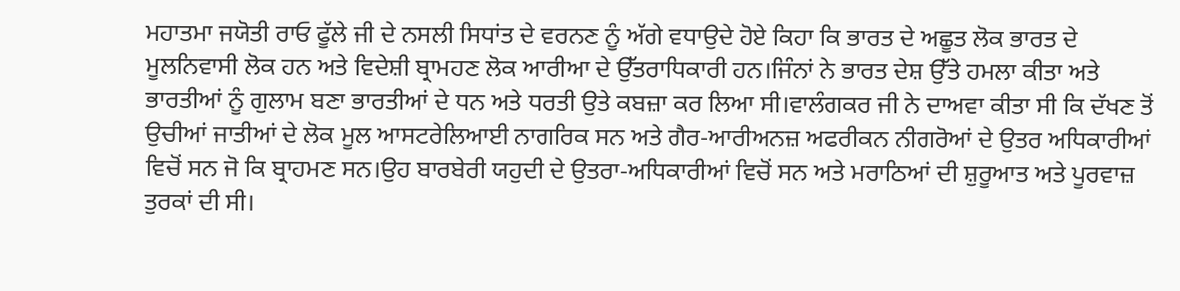ਮਹਾਤਮਾ ਜਯੋਤੀ ਰਾਓ ਫੂੱਲੇ ਜੀ ਦੇ ਨਸਲੀ ਸਿਧਾਂਤ ਦੇ ਵਰਨਣ ਨੂੰ ਅੱਗੇ ਵਧਾਉਦੇ ਹੋਏ ਕਿਹਾ ਕਿ ਭਾਰਤ ਦੇ ਅਛੂਤ ਲੋਕ ਭਾਰਤ ਦੇ ਮੂਲਨਿਵਾਸੀ ਲੋਕ ਹਨ ਅਤੇ ਵਿਦੇਸ਼ੀ ਬ੍ਰਾਮਹਣ ਲੋਕ ਆਰੀਆ ਦੇ ਉੱਤਰਾਧਿਕਾਰੀ ਹਨ।ਜਿੰਨਾਂ ਨੇ ਭਾਰਤ ਦੇਸ਼ ਉੱਤੇ ਹਮਲਾ ਕੀਤਾ ਅਤੇ ਭਾਰਤੀਆਂ ਨੂੰ ਗੁਲਾਮ ਬਣਾ ਭਾਰਤੀਆਂ ਦੇ ਧਨ ਅਤੇ ਧਰਤੀ ਉਤੇ ਕਬਜ਼ਾ ਕਰ ਲਿਆ ਸੀ।ਵਾਲੰਗਕਰ ਜੀ ਨੇ ਦਾਅਵਾ ਕੀਤਾ ਸੀ ਕਿ ਦੱਖਣ ਤੋਂ ਉਚੀਆਂ ਜਾਤੀਆਂ ਦੇ ਲੋਕ ਮੂਲ ਆਸਟਰੇਲਿਆਈ ਨਾਗਰਿਕ ਸਨ ਅਤੇ ਗੈਰ-ਆਰੀਅਨਜ਼ ਅਫਰੀਕਨ ਨੀਗਰੋਆਂ ਦੇ ਉਤਰ ਅਧਿਕਾਰੀਆਂ ਵਿਚੋਂ ਸਨ ਜੋ ਕਿ ਬ੍ਰਾਹਮਣ ਸਨ।ਉਹ ਬਾਰਬੇਰੀ ਯਹੁਦੀ ਦੇ ਉਤਰਾ-ਅਧਿਕਾਰੀਆਂ ਵਿਚੋਂ ਸਨ ਅਤੇ ਮਰਾਠਿਆਂ ਦੀ ਸ਼ੁਰੂਆਤ ਅਤੇ ਪੂਰਵਾਜ਼ ਤੁਰਕਾਂ ਦੀ ਸੀ।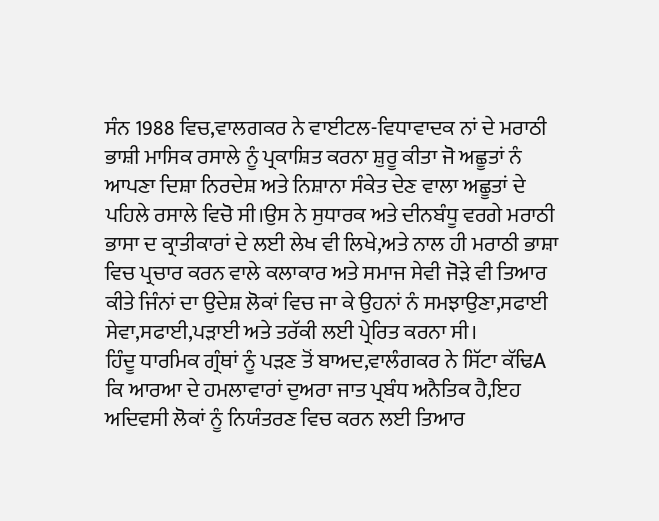ਸੰਨ 1988 ਵਿਚ,ਵਾਲਗਕਰ ਨੇ ਵਾਈਟਲ-ਵਿਧਾਵਾਦਕ ਨਾਂ ਦੇ ਮਰਾਠੀ ਭਾਸ਼ੀ ਮਾਸਿਕ ਰਸਾਲੇ ਨੂੰ ਪ੍ਰਕਾਸ਼ਿਤ ਕਰਨਾ ਸ਼ੁਰੂ ਕੀਤਾ ਜੋ ਅਛੂਤਾਂ ਨੰ ਆਪਣਾ ਦਿਸ਼ਾ ਨਿਰਦੇਸ਼ ਅਤੇ ਨਿਸ਼ਾਨਾ ਸੰਕੇਤ ਦੇਣ ਵਾਲਾ ਅਛੂਤਾਂ ਦੇ ਪਹਿਲੇ ਰਸਾਲੇ ਵਿਚੋ ਸੀ।ਉਸ ਨੇ ਸੁਧਾਰਕ ਅਤੇ ਦੀਨਬੰਧੂ ਵਰਗੇ ਮਰਾਠੀ ਭਾਸਾ ਦ ਕ੍ਰਾਤੀਕਾਰਾਂ ਦੇ ਲਈ ਲੇਖ ਵੀ ਲਿਖੇ,ਅਤੇ ਨਾਲ ਹੀ ਮਰਾਠੀ ਭਾਸ਼ਾ ਵਿਚ ਪ੍ਰਚਾਰ ਕਰਨ ਵਾਲੇ ਕਲਾਕਾਰ ਅਤੇ ਸਮਾਜ ਸੇਵੀ ਜੋੜੇ ਵੀ ਤਿਆਰ ਕੀਤੇ ਜਿੰਨਾਂ ਦਾ ਉਦੇਸ਼ ਲੋਕਾਂ ਵਿਚ ਜਾ ਕੇ ਉਹਨਾਂ ਨੰ ਸਮਝਾਉਣਾ,ਸਫਾਈ ਸੇਵਾ,ਸਫਾਈ,ਪੜਾਈ ਅਤੇ ਤਰੱਕੀ ਲਈ ਪ੍ਰੇਰਿਤ ਕਰਨਾ ਸੀ।
ਹਿੰਦੂ ਧਾਰਮਿਕ ਗ੍ਰੰਥਾਂ ਨੂੰ ਪੜਣ ਤੋਂ ਬਾਅਦ,ਵਾਲੰਗਕਰ ਨੇ ਸਿੱਟਾ ਕੱਢਿA ਕਿ ਆਰਆ ਦੇ ਹਮਲਾਵਾਰਾਂ ਦੁਅਰਾ ਜਾਤ ਪ੍ਰਬੰਧ ਅਨੈਤਿਕ ਹੈ,ਇਹ ਅਦਿਵਸੀ ਲੋਕਾਂ ਨੂੰ ਨਿਯੰਤਰਣ ਵਿਚ ਕਰਨ ਲਈ ਤਿਆਰ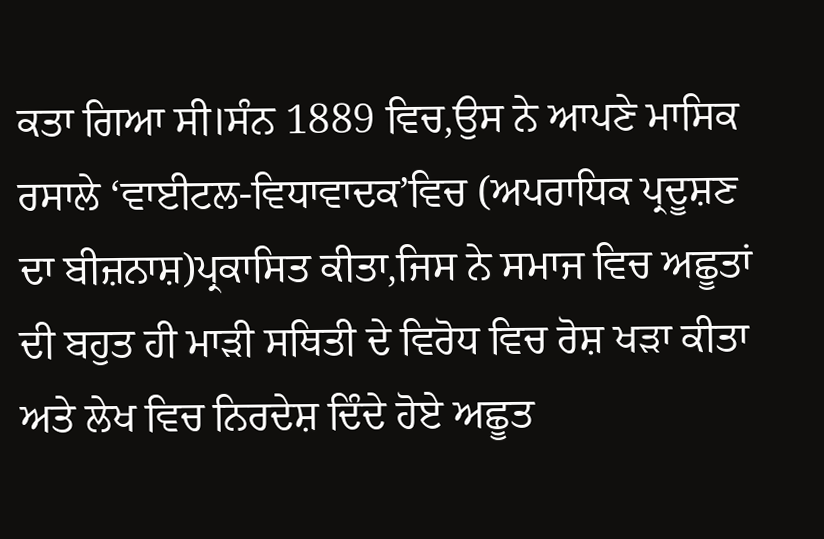ਕਤਾ ਗਿਆ ਸੀ।ਸੰਨ 1889 ਵਿਚ,ਉਸ ਨੇ ਆਪਣੇ ਮਾਸਿਕ ਰਸਾਲੇ ‘ਵਾਈਟਲ-ਵਿਧਾਵਾਦਕ’ਵਿਚ (ਅਪਰਾਧਿਕ ਪ੍ਰਦੂਸ਼ਣ ਦਾ ਬੀਜ਼ਨਾਸ਼)ਪ੍ਰਕਾਸਿਤ ਕੀਤਾ,ਜਿਸ ਨੇ ਸਮਾਜ ਵਿਚ ਅਛੂਤਾਂ ਦੀ ਬਹੁਤ ਹੀ ਮਾੜੀ ਸਥਿਤੀ ਦੇ ਵਿਰੋਧ ਵਿਚ ਰੋਸ਼ ਖੜਾ ਕੀਤਾ ਅਤੇ ਲੇਖ ਵਿਚ ਨਿਰਦੇਸ਼ ਦਿੰਦੇ ਹੋਏ ਅਛੂਤ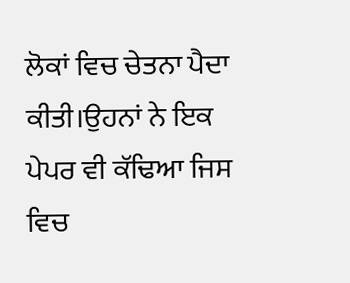ਲੋਕਾਂ ਵਿਚ ਚੇਤਨਾ ਪੈਦਾ ਕੀਤੀ।ਉਹਨਾਂ ਨੇ ਇਕ ਪੇਪਰ ਵੀ ਕੱਢਿਆ ਜਿਸ ਵਿਚ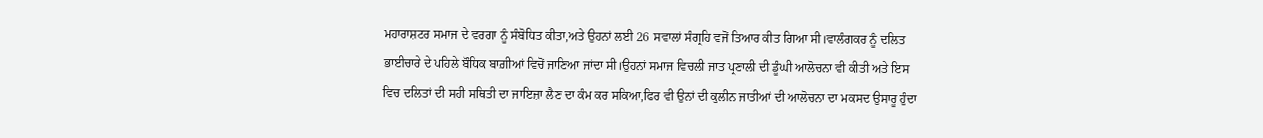ਮਹਾਰਾਸ਼ਟਰ ਸਮਾਜ ਦੇ ਵਰਗਾ ਨੂੰ ਸੰਬੋਧਿਤ ਕੀਤਾ,ਅਤੇ ਉਹਨਾਂ ਲਈ 26 ਸਵਾਲਾਂ ਸੰਗ੍ਰਹਿ ਵਜੋਂ ਤਿਆਰ ਕੀਤ ਗਿਆ ਸੀ।ਵਾਲੰਗਕਰ ਨੂੰ ਦਲਿਤ ਭਾਈਚਾਰੇ ਦੇ ਪਹਿਲੇ ਬੌਧਿਕ ਬਾਗ਼ੀਆਂ ਵਿਚੋਂ ਜਾਣਿਆ ਜਾਂਦਾ ਸੀ।ਉਹਨਾਂ ਸਮਾਜ ਵਿਚਲੀ ਜਾਤ ਪ੍ਰਣਾਲੀ ਦੀ ਡੂੰਘੀ ਆਲੋਚਨਾ ਵੀ ਕੀਤੀ ਅਤੇ ਇਸ ਵਿਚ ਦਲਿਤਾਂ ਦੀ ਸਹੀ ਸਥਿਤੀ ਦਾ ਜਾਇਜ਼ਾ ਲੈਣ ਦਾ ਕੰਮ ਕਰ ਸਕਿਆ,ਫਿਰ ਵੀ ਉਨਾਂ ਦੀ ਕੁਲੀਨ ਜਾਤੀਆਂ ਦੀ ਆਲੋਚਨਾ ਦਾ ਮਕਸਦ ਉਸਾਰੂ ਹੁੰਦਾ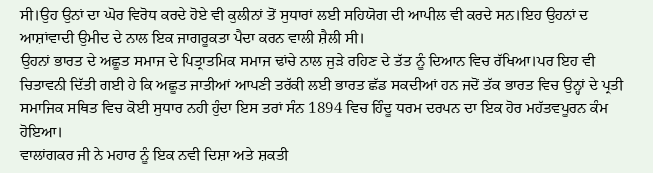ਸੀ।ਉਹ ਉਨਾਂ ਦਾ ਘੋਰ ਵਿਰੋਧ ਕਰਦੇ ਹੋਏ ਵੀ ਕੁਲੀਨਾਂ ਤੋਂ ਸੁਧਾਰਾਂ ਲਈ ਸਹਿਯੋਗ ਦੀ ਆਪੀਲ ਵੀ ਕਰਦੇ ਸਨ।ਇਹ ਉਹਨਾਂ ਦ ਆਸ਼ਾਂਵਾਦੀ ਉਮੀਦ ਦੇ ਨਾਲ ਇਕ ਜਾਗਰੂਕਤਾ ਪੈਦਾ ਕਰਨ ਵਾਲੀ ਸ਼ੈਲੀ ਸੀ।
ਉਹਨਾਂ ਭਾਰਤ ਦੇ ਅਛੂਤ ਸਮਾਜ ਦੇ ਪਿਤ੍ਰਾਤਮਿਕ ਸਮਾਜ ਢਾਂਚੇ ਨਾਲ ਜੁੜੇ ਰਹਿਣ ਦੇ ਤੱਤ ਨੂੰ ਦਿਆਨ ਵਿਚ ਰੱਖਿਆ।ਪਰ ਇਹ ਵੀ ਚਿਤਾਵਨੀ ਦਿੱਤੀ ਗਈ ਹੇ ਕਿ ਅਛੂਤ ਜਾਤੀਆਂ ਆਪਣੀ ਤਰੱਕੀ ਲਈ ਭਾਰਤ ਛੱਡ ਸਕਦੀਆਂ ਹਨ ਜਦੋਂ ਤੱਕ ਭਾਰਤ ਵਿਚ ਉਨ੍ਹਾਂ ਦੇ ਪ੍ਰਤੀ ਸਮਾਜਿਕ ਸਥਿਤ ਵਿਚ ਕੋਈ ਸੁਧਾਰ ਨਹੀ ਹੁੰਦਾ ਇਸ ਤਰਾਂ ਸੰਨ 1894 ਵਿਚ ਹਿੰਦੂ ਧਰਮ ਦਰਪਨ ਦਾ ਇਕ ਹੋਰ ਮਹੱਤਵਪੂਰਨ ਕੰਮ ਹੋਇਆ।
ਵਾਲਾਂਗਕਰ ਜੀ ਨੇ ਮਹਾਰ ਨੂੰ ਇਕ ਨਵੀ ਦਿਸ਼ਾ ਅਤੇ ਸ਼ਕਤੀ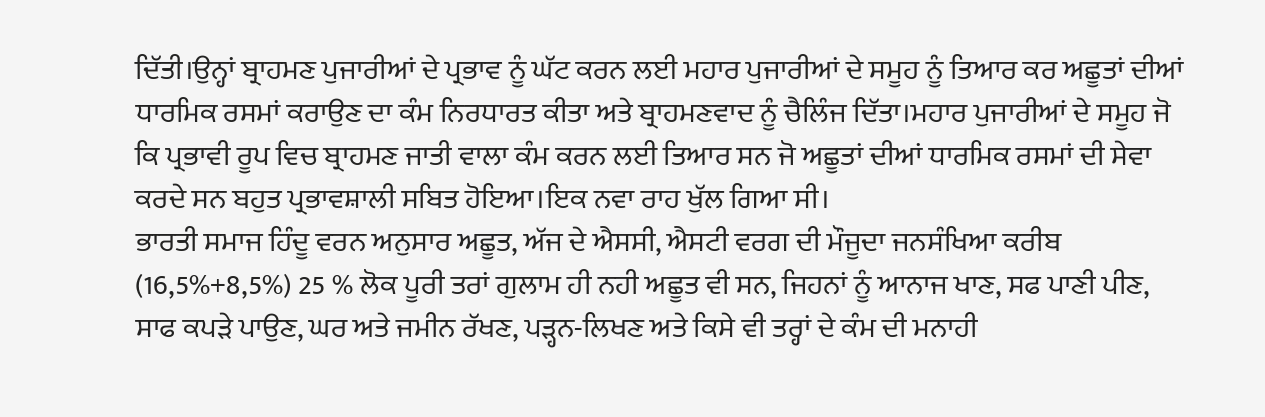ਦਿੱਤੀ।ਉਨ੍ਹਾਂ ਬ੍ਰਾਹਮਣ ਪੁਜਾਰੀਆਂ ਦੇ ਪ੍ਰਭਾਵ ਨੂੰ ਘੱਟ ਕਰਨ ਲਈ ਮਹਾਰ ਪੁਜਾਰੀਆਂ ਦੇ ਸਮੂਹ ਨੂੰ ਤਿਆਰ ਕਰ ਅਛੂਤਾਂ ਦੀਆਂ ਧਾਰਮਿਕ ਰਸਮਾਂ ਕਰਾਉਣ ਦਾ ਕੰਮ ਨਿਰਧਾਰਤ ਕੀਤਾ ਅਤੇ ਬ੍ਰਾਹਮਣਵਾਦ ਨੂੰ ਚੈਲਿੰਜ ਦਿੱਤਾ।ਮਹਾਰ ਪੁਜਾਰੀਆਂ ਦੇ ਸਮੂਹ ਜੋ ਕਿ ਪ੍ਰਭਾਵੀ ਰੂਪ ਵਿਚ ਬ੍ਰਾਹਮਣ ਜਾਤੀ ਵਾਲਾ ਕੰਮ ਕਰਨ ਲਈ ਤਿਆਰ ਸਨ ਜੋ ਅਛੂਤਾਂ ਦੀਆਂ ਧਾਰਮਿਕ ਰਸਮਾਂ ਦੀ ਸੇਵਾ ਕਰਦੇ ਸਨ ਬਹੁਤ ਪ੍ਰਭਾਵਸ਼ਾਲੀ ਸਬਿਤ ਹੋਇਆ।ਇਕ ਨਵਾ ਰਾਹ ਖੁੱਲ ਗਿਆ ਸੀ।
ਭਾਰਤੀ ਸਮਾਜ ਹਿੰਦੂ ਵਰਨ ਅਨੁਸਾਰ ਅਛੂਤ, ਅੱਜ ਦੇ ਐਸਸੀ, ਐਸਟੀ ਵਰਗ ਦੀ ਮੌਜੂਦਾ ਜਨਸੰਖਿਆ ਕਰੀਬ (16,5%+8,5%) 25 % ਲੋਕ ਪੂਰੀ ਤਰਾਂ ਗੁਲਾਮ ਹੀ ਨਹੀ ਅਛੂਤ ਵੀ ਸਨ, ਜਿਹਨਾਂ ਨੂੰ ਆਨਾਜ ਖਾਣ, ਸਫ ਪਾਣੀ ਪੀਣ, ਸਾਫ ਕਪੜੇ ਪਾਉਣ, ਘਰ ਅਤੇ ਜਮੀਨ ਰੱਖਣ, ਪੜ੍ਹਨ-ਲਿਖਣ ਅਤੇ ਕਿਸੇ ਵੀ ਤਰ੍ਹਾਂ ਦੇ ਕੰਮ ਦੀ ਮਨਾਹੀ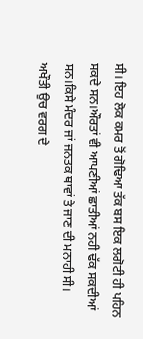ਸੀ। ਇਹ ਲੋਕ ਕਮਰ ਤੋਂ ਗੋਢਿਆ ਤੱਕ ਬਸ ਇਕ ਲਗੋਟੀ ਹੀ ਪਹਿਨ ਸਕਦੇ ਸਨ।ਔਰਤਾਂ ਵੀ ਆਪਣੀਆਂ ਛਾਤੀਆਂ ਨਹੀ ਢੱਕ ਸਕਦੀਆਂ ਸਨ।ਕਿਸੇ ਮੰਦਰ ਜਾਂ ਜਨਤਕ ਥਾਵਾਂ ਤੇ ਜਾਣ ਦੀ ਮਨਾਹੀ ਸੀ। ਅਖੌਤੀ ਉਚ ਵਰਗ ਦੇ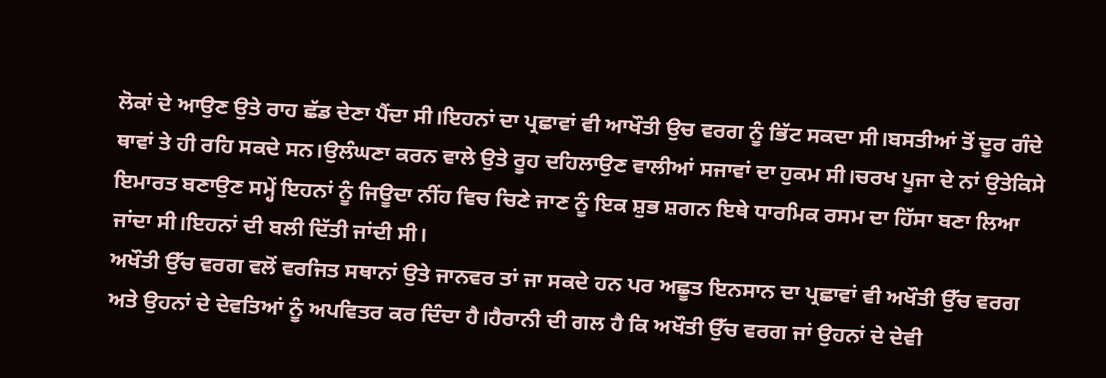ਲੋਕਾਂ ਦੇ ਆਉਣ ਉਤੇ ਰਾਹ ਛੱਡ ਦੇਣਾ ਪੈਂਦਾ ਸੀ।ਇਹਨਾਂ ਦਾ ਪ੍ਰਛਾਵਾਂ ਵੀ ਆਖੌਤੀ ਉਚ ਵਰਗ ਨੂੰ ਭਿੱਟ ਸਕਦਾ ਸੀ।ਬਸਤੀਆਂ ਤੋਂ ਦੂਰ ਗੰਦੇ ਥਾਵਾਂ ਤੇ ਹੀ ਰਹਿ ਸਕਦੇ ਸਨ।ਉਲੰਘਣਾ ਕਰਨ ਵਾਲੇ ਉਤੇ ਰੂਹ ਦਹਿਲਾਉਣ ਵਾਲੀਆਂ ਸਜਾਵਾਂ ਦਾ ਹੁਕਮ ਸੀ।ਚਰਖ ਪੂਜਾ ਦੇ ਨਾਂ ਉਤੇਕਿਸੇ ਇਮਾਰਤ ਬਣਾਉਣ ਸਮ੍ਹੇਂ ਇਹਨਾਂ ਨੂੰ ਜਿਊਦਾ ਨੀਂਹ ਵਿਚ ਚਿਣੇ ਜਾਣ ਨੂੰ ਇਕ ਸ਼ੁਭ ਸ਼ਗਨ ਇਥੇ ਧਾਰਮਿਕ ਰਸਮ ਦਾ ਹਿੱਸਾ ਬਣਾ ਲਿਆ ਜਾਂਦਾ ਸੀ।ਇਹਨਾਂ ਦੀ ਬਲੀ ਦਿੱਤੀ ਜਾਂਦੀ ਸੀ।
ਅਖੌਤੀ ਉੱਚ ਵਰਗ ਵਲੋਂ ਵਰਜਿਤ ਸਥਾਨਾਂ ਉਤੇ ਜਾਨਵਰ ਤਾਂ ਜਾ ਸਕਦੇ ਹਨ ਪਰ ਅਛੂਤ ਇਨਸਾਨ ਦਾ ਪ੍ਰਛਾਵਾਂ ਵੀ ਅਖੌਤੀ ਉੱਚ ਵਰਗ ਅਤੇ ਉਹਨਾਂ ਦੇ ਦੇਵਤਿਆਂ ਨੂੰ ਅਪਵਿਤਰ ਕਰ ਦਿੰਦਾ ਹੈ।ਹੈਰਾਨੀ ਦੀ ਗਲ ਹੈ ਕਿ ਅਖੌਤੀ ਉੱਚ ਵਰਗ ਜਾਂ ਉਹਨਾਂ ਦੇ ਦੇਵੀ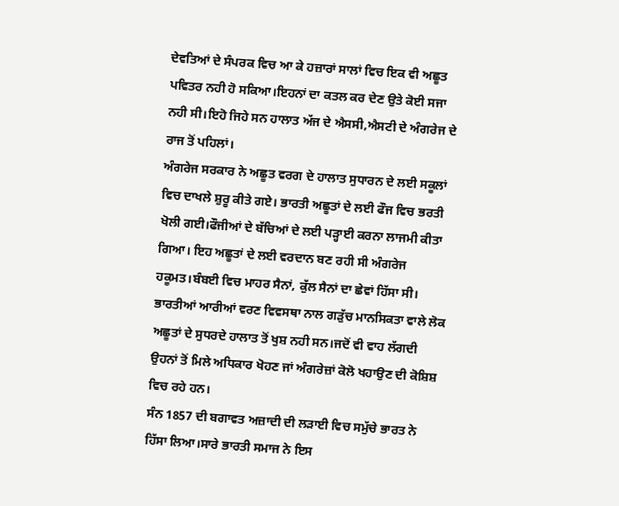ਦੇਵਤਿਆਂ ਦੇ ਸੰਪਰਕ ਵਿਚ ਆ ਕੇ ਹਜ਼ਾਰਾਂ ਸਾਲਾਂ ਵਿਚ ਇਕ ਵੀ ਅਛੂਤ ਪਵਿਤਰ ਨਹੀ ਹੋ ਸਕਿਆ।ਇਹਨਾਂ ਦਾ ਕਤਲ ਕਰ ਦੇਣ ਉਤੇ ਕੋਈ ਸਜਾ ਨਹੀ ਸੀ।ਇਹੋ ਜਿਹੇ ਸਨ ਹਾਲਾਤ ਅੱਜ ਦੇ ਐਸਸੀ,ਐਸਟੀ ਦੇ ਅੰਗਰੇਜ ਦੇ ਰਾਜ ਤੋਂ ਪਹਿਲਾਂ।
ਅੰਗਰੇਜ ਸਰਕਾਰ ਨੇ ਅਛੂਤ ਵਰਗ ਦੇ ਹਾਲਾਤ ਸੁਧਾਰਨ ਦੇ ਲਈ ਸਕੂਲਾਂ ਵਿਚ ਦਾਖਲੇ ਸ਼ੁਰੂ ਕੀਤੇ ਗਏ। ਭਾਰਤੀ ਅਛੂਤਾਂ ਦੇ ਲਈ ਫੌਜ ਵਿਚ ਭਰਤੀ ਖੋਲੀ ਗਈ।ਫੌਜੀਆਂ ਦੇ ਬੱਚਿਆਂ ਦੇ ਲਈ ਪੜ੍ਹਾਈ ਕਰਨਾ ਲਾਜਮੀ ਕੀਤਾ ਗਿਆ। ਇਹ ਅਛੂਤਾਂ ਦੇ ਲਈ ਵਰਦਾਨ ਬਣ ਰਹੀ ਸੀ ਅੰਗਰੇਜ ਹਕੂਮਤ।ਬੰਬਈ ਵਿਚ ਮਾਹਰ ਸੈਨਾਂ, ਕੁੱਲ ਸੈਨਾਂ ਦਾ ਛੇਵਾਂ ਹਿੱਸਾ ਸੀ। ਭਾਰਤੀਆਂ ਆਰੀਆਂ ਵਰਣ ਵਿਵਸਥਾ ਨਾਲ ਗੜੁੱਚ ਮਾਨਸਿਕਤਾ ਵਾਲੇ ਲੋਕ ਅਛੂਤਾਂ ਦੇ ਸੁਧਰਦੇ ਹਾਲਾਤ ਤੋਂ ਖੁਸ਼ ਨਹੀ ਸਨ।ਜਦੋਂ ਵੀ ਵਾਹ ਲੱਗਦੀ ਉਹਨਾਂ ਤੋਂ ਮਿਲੇ ਅਧਿਕਾਰ ਖੋਹਣ ਜਾਂ ਅੰਗਰੇਜ਼ਾਂ ਕੋਲੋ ਖਹਾਉਣ ਦੀ ਕੋਸ਼ਿਸ਼ ਵਿਚ ਰਹੇ ਹਨ।
ਸੰਨ 1857 ਦੀ ਬਗਾਵਤ ਅਜ਼ਾਦੀ ਦੀ ਲੜਾਈ ਵਿਚ ਸਮੁੱਚੇ ਭਾਰਤ ਨੇ ਹਿੱਸਾ ਲਿਆ।ਸਾਰੇ ਭਾਰਤੀ ਸਮਾਜ ਨੇ ਇਸ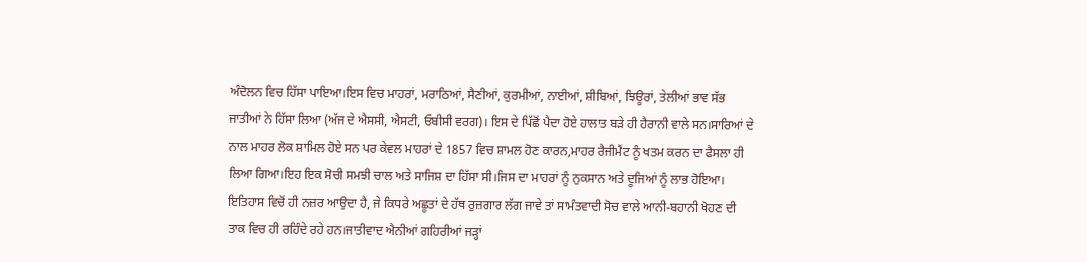ਅੰਦੋਲਨ ਵਿਚ ਹਿੱਸਾ ਪਾਇਆ।ਇਸ ਵਿਚ ਮਾਹਰਾਂ, ਮਰਾਠਿਆਂ, ਸੈਣੀਆਂ, ਕੁਰਮੀਆਂ, ਨਾਈਆਂ, ਸ਼ੀਬਿਆਂ, ਝਿਊਰਾਂ, ਤੇਲੀਆਂ ਭਾਵ ਸੱਭ ਜਾਤੀਆਂ ਨੇ ਹਿੱਸਾ ਲਿਆ (ਅੱਜ ਦੇ ਐਸਸੀ, ਐਸਟੀ, ਓਬੀਸੀ ਵਰਗ)। ਇਸ ਦੇ ਪਿੱਛੋਂ ਪੈਦਾ ਹੋਏ ਹਾਲਾਤ ਬੜੇ ਹੀ ਹੈਰਾਨੀ ਵਾਲੇ ਸਨ।ਸਾਰਿਆਂ ਦੇ ਨਾਲ ਮਾਹਰ ਲੋਕ ਸ਼ਾਮਿਲ ਹੋਏ ਸਨ ਪਰ ਕੇਵਲ ਮਾਹਰਾਂ ਦੇ 1857 ਵਿਚ ਸ਼ਾਮਲ ਹੋਣ ਕਾਰਨ,ਮਾਹਰ ਰੈਜੀਮੈਂਟ ਨੂੰ ਖਤਮ ਕਰਨ ਦਾ ਫੈਸਲਾ ਹੀ ਲਿਆ ਗਿਆ।ਇਹ ਇਕ ਸੋਚੀ ਸਮਝੀ ਚਾਲ ਅਤੇ ਸਾਜਿਸ਼ ਦਾ ਹਿੱਸਾ ਸੀ।ਜਿਸ ਦਾ ਮਾਹਰਾਂ ਨੂੰ ਨੁਕਸਾਨ ਅਤੇ ਦੂਜਿਆਂ ਨੂੰ ਲਾਭ ਹੋਇਆ।
ਇਤਿਹਾਸ ਵਿਚੋਂ ਹੀ ਨਜ਼ਰ ਆਉਦਾ ਹੈ, ਜੇ ਕਿਧਰੇ ਅਛੂਤਾਂ ਦੇ ਹੱਥ ਰੁਜ਼ਗਾਰ ਲੱਗ ਜਾਵੇ ਤਾਂ ਸਾਮੰਤਵਾਦੀ ਸੋਚ ਵਾਲੇ ਆਨੀ-ਬਹਾਨੀ ਖੋਹਣ ਦੀ ਤਾਕ ਵਿਚ ਹੀ ਰਹਿੰਦੇ ਰਹੇ ਹਨ।ਜਾਤੀਵਾਦ ਐਨੀਆਂ ਗਹਿਰੀਆਂ ਜੜ੍ਹਾਂ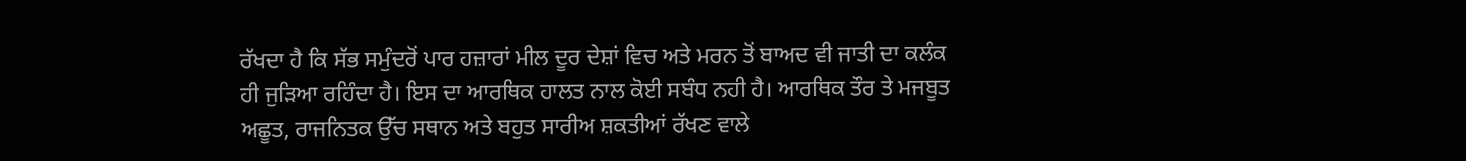ਰੱਖਦਾ ਹੈ ਕਿ ਸੱਭ ਸਮੁੰਦਰੋਂ ਪਾਰ ਹਜ਼ਾਰਾਂ ਮੀਲ ਦੂਰ ਦੇਸ਼ਾਂ ਵਿਚ ਅਤੇ ਮਰਨ ਤੋਂ ਬਾਅਦ ਵੀ ਜਾਤੀ ਦਾ ਕਲੰਕ ਹੀ ਜੁੜਿਆ ਰਹਿੰਦਾ ਹੈ। ਇਸ ਦਾ ਆਰਥਿਕ ਹਾਲਤ ਨਾਲ ਕੋਈ ਸਬੰਧ ਨਹੀ ਹੈ। ਆਰਥਿਕ ਤੌਰ ਤੇ ਮਜਬੂਤ ਅਛੂਤ, ਰਾਜਨਿਤਕ ਉੱਚ ਸਥਾਨ ਅਤੇ ਬਹੁਤ ਸਾਰੀਅ ਸ਼ਕਤੀਆਂ ਰੱਖਣ ਵਾਲੇ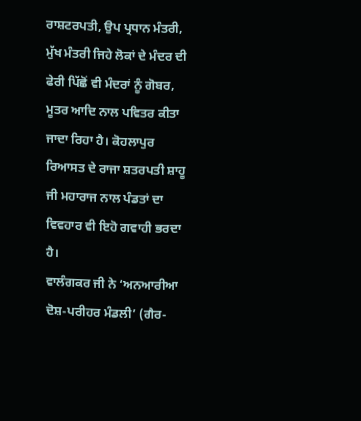ਰਾਸ਼ਟਰਪਤੀ, ਉਪ ਪ੍ਰਧਾਨ ਮੰਤਰੀ, ਮੁੱਖ ਮੰਤਰੀ ਜਿਹੇ ਲੋਕਾਂ ਦੇ ਮੰਦਰ ਦੀ ਫੇਰੀ ਪਿੱਛੋਂ ਵੀ ਮੰਦਰਾਂ ਨੂੰ ਗੋਬਰ, ਮੂਤਰ ਆਦਿ ਨਾਲ ਪਵਿਤਰ ਕੀਤਾ ਜਾਦਾ ਰਿਹਾ ਹੈ। ਕੋਹਲਾਪੁਰ ਰਿਆਸਤ ਦੇ ਰਾਜਾ ਸ਼ਤਰਪਤੀ ਸ਼ਾਹੂ  ਜੀ ਮਹਾਰਾਜ ਨਾਲ ਪੰਡਤਾਂ ਦਾ ਵਿਵਹਾਰ ਵੀ ਇਹੋ ਗਵਾਹੀ ਭਰਦਾ ਹੈ।
ਵਾਲੰਗਕਰ ਜੀ ਨੇ ‘ਅਨਆਰੀਆ ਦੋਸ਼-ਪਰੀਹਰ ਮੰਡਲੀ’ (ਗੈਰ-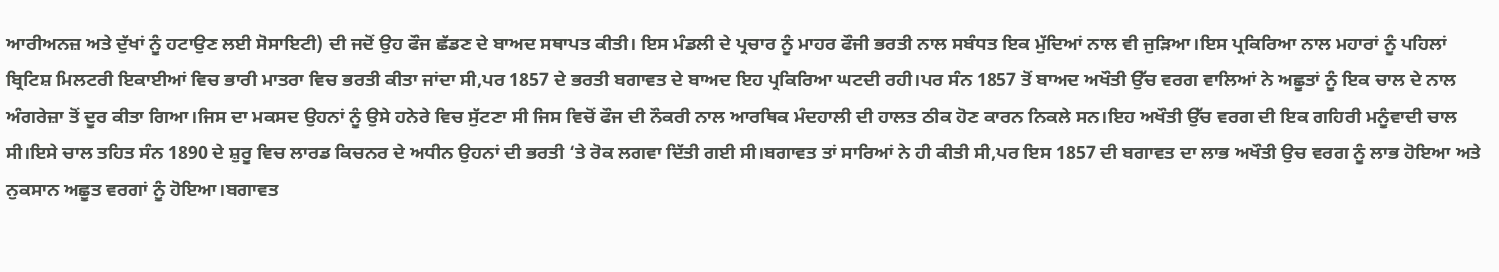ਆਰੀਅਨਜ਼ ਅਤੇ ਦੁੱਖਾਂ ਨੂੰ ਹਟਾਉਣ ਲਈ ਸੋਸਾਇਟੀ) ਦੀ ਜਦੋਂ ਉਹ ਫੌਜ ਛੱਡਣ ਦੇ ਬਾਅਦ ਸਥਾਪਤ ਕੀਤੀ। ਇਸ ਮੰਡਲੀ ਦੇ ਪ੍ਰਚਾਰ ਨੂੰ ਮਾਹਰ ਫੌਜੀ ਭਰਤੀ ਨਾਲ ਸਬੰਧਤ ਇਕ ਮੁੱਦਿਆਂ ਨਾਲ ਵੀ ਜੁੜਿਆ।ਇਸ ਪ੍ਰਕਿਰਿਆ ਨਾਲ ਮਹਾਰਾਂ ਨੂੰ ਪਹਿਲਾਂ ਬ੍ਰਿਟਿਸ਼ ਮਿਲਟਰੀ ਇਕਾਈਆਂ ਵਿਚ ਭਾਰੀ ਮਾਤਰਾ ਵਿਚ ਭਰਤੀ ਕੀਤਾ ਜਾਂਦਾ ਸੀ,ਪਰ 1857 ਦੇ ਭਰਤੀ ਬਗਾਵਤ ਦੇ ਬਾਅਦ ਇਹ ਪ੍ਰਕਿਰਿਆ ਘਟਦੀ ਰਹੀ।ਪਰ ਸੰਨ 1857 ਤੋਂ ਬਾਅਦ ਅਖੌਤੀ ਉੱਚ ਵਰਗ ਵਾਲਿਆਂ ਨੇ ਅਛੂਤਾਂ ਨੂੰ ਇਕ ਚਾਲ ਦੇ ਨਾਲ ਅੰਗਰੇਜ਼ਾ ਤੋਂ ਦੂਰ ਕੀਤਾ ਗਿਆ।ਜਿਸ ਦਾ ਮਕਸਦ ਉਹਨਾਂ ਨੂੰ ਉਸੇ ਹਨੇਰੇ ਵਿਚ ਸੁੱਟਣਾ ਸੀ ਜਿਸ ਵਿਚੋਂ ਫੌਜ ਦੀ ਨੌਕਰੀ ਨਾਲ ਆਰਥਿਕ ਮੰਦਹਾਲੀ ਦੀ ਹਾਲਤ ਠੀਕ ਹੋਣ ਕਾਰਨ ਨਿਕਲੇ ਸਨ।ਇਹ ਅਖੌਤੀ ਉੱਚ ਵਰਗ ਦੀ ਇਕ ਗਹਿਰੀ ਮਨੂੰਵਾਦੀ ਚਾਲ ਸੀ।ਇਸੇ ਚਾਲ ਤਹਿਤ ਸੰਨ 1890 ਦੇ ਸ਼ੁਰੂ ਵਿਚ ਲਾਰਡ ਕਿਚਨਰ ਦੇ ਅਧੀਨ ਉਹਨਾਂ ਦੀ ਭਰਤੀ ‘ਤੇ ਰੋਕ ਲਗਵਾ ਦਿੱਤੀ ਗਈ ਸੀ।ਬਗਾਵਤ ਤਾਂ ਸਾਰਿਆਂ ਨੇ ਹੀ ਕੀਤੀ ਸੀ,ਪਰ ਇਸ 1857 ਦੀ ਬਗਾਵਤ ਦਾ ਲਾਭ ਅਖੌਤੀ ਉਚ ਵਰਗ ਨੂੰ ਲਾਭ ਹੋਇਆ ਅਤੇ ਨੁਕਸਾਨ ਅਛੂਤ ਵਰਗਾਂ ਨੂੰ ਹੋਇਆ।ਬਗਾਵਤ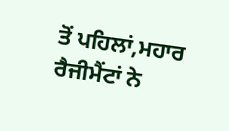ਤੋਂ ਪਹਿਲਾਂ,ਮਹਾਰ ਰੈਜੀਮੈਂਟਾਂ ਨੇ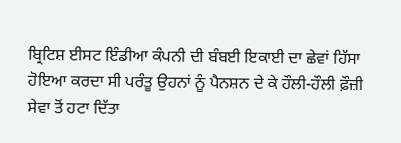ਬ੍ਰਿਟਿਸ਼ ਈਸਟ ਇੰਡੀਆ ਕੰਪਨੀ ਦੀ ਬੰਬਈ ਇਕਾਈ ਦਾ ਛੇਵਾਂ ਹਿੱਸਾ ਹੋਇਆ ਕਰਦਾ ਸੀ ਪਰੰਤੂ ਉਹਨਾਂ ਨੂੰ ਪੈਨਸ਼ਨ ਦੇ ਕੇ ਹੌਲੀ-ਹੌਲੀ ਫ਼ੌਜ਼ੀ ਸੇਵਾ ਤੋਂ ਹਟਾ ਦਿੱਤਾ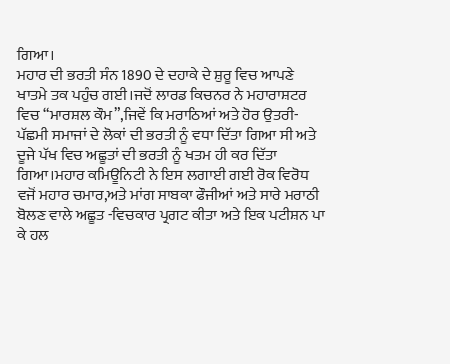ਗਿਆ।
ਮਹਾਰ ਦੀ ਭਰਤੀ ਸੰਨ 1890 ਦੇ ਦਹਾਕੇ ਦੇ ਸ਼ੁਰੂ ਵਿਚ ਆਪਣੇ ਖਾਤਮੇ ਤਕ ਪਹੁੰਚ ਗਈ।ਜਦੋਂ ਲਾਰਡ ਕਿਚਨਰ ਨੇ ਮਹਾਰਾਸ਼ਟਰ ਵਿਚ “ਮਾਰਸ਼ਲ ਕੌਮ”,ਜਿਵੇਂ ਕਿ ਮਰਾਠਿਆਂ ਅਤੇ ਹੋਰ ਉਤਰੀ-ਪੱਛਮੀ ਸਮਾਜਾਂ ਦੇ ਲੋਕਾਂ ਦੀ ਭਰਤੀ ਨੂੰ ਵਧਾ ਦਿੱਤਾ ਗਿਆ ਸੀ ਅਤੇ ਦੂਜੇ ਪੱਖ ਵਿਚ ਅਛੂਤਾਂ ਦੀ ਭਰਤੀ ਨੂੰ ਖਤਮ ਹੀ ਕਰ ਦਿੱਤਾ ਗਿਆ।ਮਹਾਰ ਕਮਿਊਨਿਟੀ ਨੇ ਇਸ ਲਗਾਈ ਗਈ ਰੋਕ ਵਿਰੋਧ ਵਜੋਂ ਮਹਾਰ ਚਮਾਰ,ਅਤੇ ਮਾਂਗ ਸਾਬਕਾ ਫੌਜੀਆਂ ਅਤੇ ਸਾਰੇ ਮਰਾਠੀ ਬੋਲਣ ਵਾਲੇ ਅਛੂਤ -ਵਿਚਕਾਰ ਪ੍ਰਗਟ ਕੀਤਾ ਅਤੇ ਇਕ ਪਟੀਸ਼ਨ ਪਾ ਕੇ ਹਲ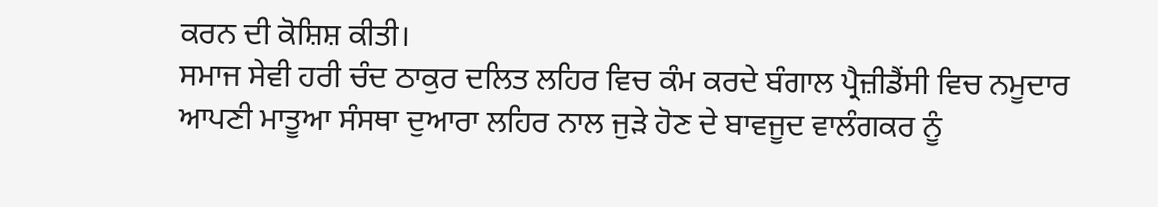ਕਰਨ ਦੀ ਕੋਸ਼ਿਸ਼ ਕੀਤੀ।
ਸਮਾਜ ਸੇਵੀ ਹਰੀ ਚੰਦ ਠਾਕੁਰ ਦਲਿਤ ਲਹਿਰ ਵਿਚ ਕੰਮ ਕਰਦੇ ਬੰਗਾਲ ਪ੍ਰੈਜ਼ੀਡੈਂਸੀ ਵਿਚ ਨਮੂਦਾਰ ਆਪਣੀ ਮਾਤੂਆ ਸੰਸਥਾ ਦੁਆਰਾ ਲਹਿਰ ਨਾਲ ਜੁੜੇ ਹੋਣ ਦੇ ਬਾਵਜੂਦ ਵਾਲੰਗਕਰ ਨੂੰ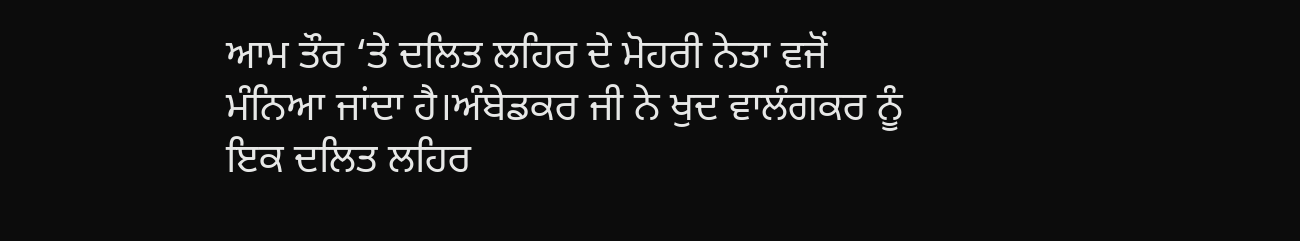ਆਮ ਤੌਰ ‘ਤੇ ਦਲਿਤ ਲਹਿਰ ਦੇ ਮੋਹਰੀ ਨੇਤਾ ਵਜੋਂ ਮੰਨਿਆ ਜਾਂਦਾ ਹੈ।ਅੰਬੇਡਕਰ ਜੀ ਨੇ ਖੁਦ ਵਾਲੰਗਕਰ ਨੂੰ ਇਕ ਦਲਿਤ ਲਹਿਰ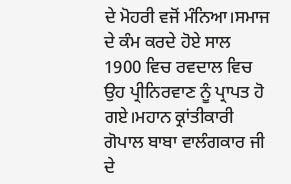ਦੇ ਮੋਹਰੀ ਵਜੋਂ ਮੰਨਿਆ।ਸਮਾਜ ਦੇ ਕੰਮ ਕਰਦੇ ਹੋਏ ਸਾਲ 1900 ਵਿਚ ਰਵਦਾਲ ਵਿਚ ਉਹ ਪ੍ਰੀਨਿਰਵਾਣ ਨੂੰ ਪ੍ਰਾਪਤ ਹੋ ਗਏ।ਮਹਾਨ ਕ੍ਰਾਂਤੀਕਾਰੀ ਗੋਪਾਲ ਬਾਬਾ ਵਾਲੰਗਕਾਰ ਜੀ ਦੇ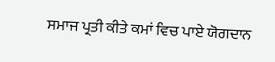ਸਮਾਜ ਪ੍ਰਤੀ ਕੀਤੇ ਕਮਾਂ ਵਿਚ ਪਾਏ ਯੋਗਦਾਨ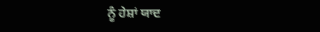ਨੂੰ ਹੇਸ਼ਾਂ ਯਾਦ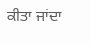ਕੀਤਾ ਜਾਂਦਾ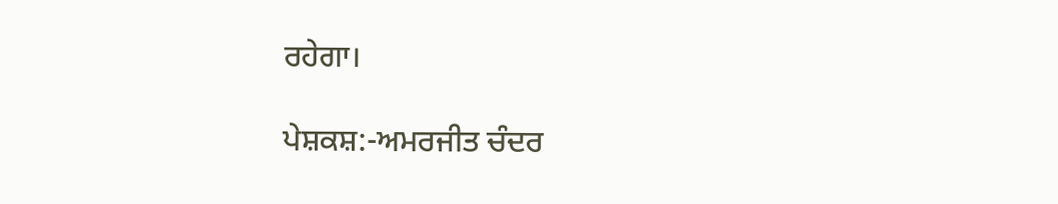ਰਹੇਗਾ।

ਪੇਸ਼ਕਸ਼:-ਅਮਰਜੀਤ ਚੰਦਰ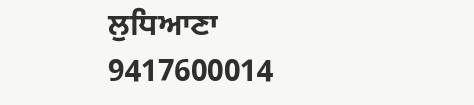ਲੁਧਿਆਣਾ    9417600014